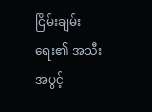ငြိမ်းချမ်းရေး၏ အသီးအပွင့်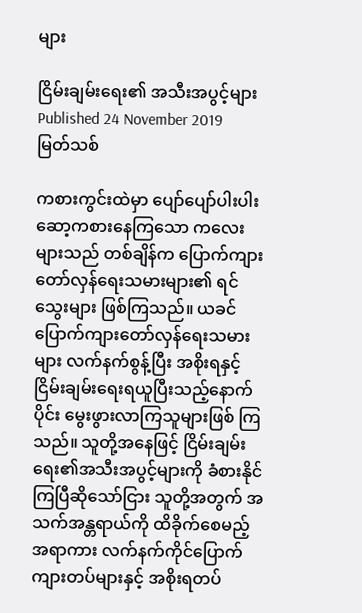များ

ငြိမ်းချမ်းရေး၏ အသီးအပွင့်များ
Published 24 November 2019
မြတ်သစ်

ကစားကွင်းထဲမှာ ပျော်ပျော်ပါးပါး ဆော့ကစားနေကြသော ကလေးများသည် တစ်ချိန်က ပြောက်ကျားတော်လှန်ရေးသမားများ၏ ရင်သွေးများ ဖြစ်ကြသည်။ ယခင် ပြောက်ကျားတော်လှန်ရေးသမားများ လက်နက်စွန့်ပြီး အစိုးရနှင့် ငြိမ်းချမ်းရေးရယူပြီးသည့်နောက်ပိုင်း မွေးဖွားလာကြသူများဖြစ် ကြသည်။ သူတို့အနေဖြင့် ငြိမ်းချမ်းရေး၏အသီးအပွင့်များကို ခံစားနိုင်ကြပြီဆိုသော်ငြား သူတို့အတွက် အသက်အန္တရာယ်ကို ထိခိုက်စေမည့်အရာကား လက်နက်ကိုင်ပြောက်ကျားတပ်များနှင့် အစိုးရတပ်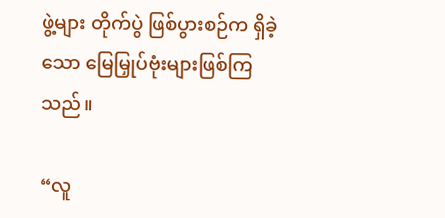ဖွဲ့များ တိုက်ပွဲ ဖြစ်ပွားစဉ်က ရှိခဲ့သော မြေမြှုပ်ဗုံးများဖြစ်ကြသည်။

“လူ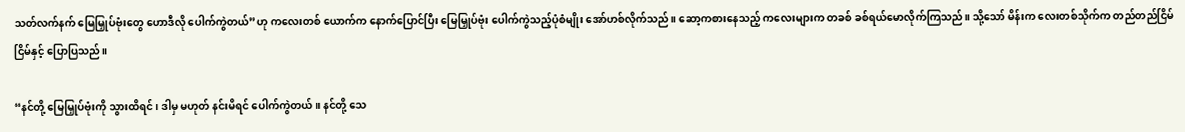သတ်လက်နက် မြေမြှုပ်ဗုံးတွေ ဟောဒီလို ပေါက်ကွဲတယ်”ဟု ကလေးတစ် ယောက်က နောက်ပြောင်ပြီး မြေမြှုပ်ဗုံး ပေါက်ကွဲသည့်ပုံစံမျိုး အော်ဟစ်လိုက်သည်။ ဆော့ကစားနေသည့် ကလေးများက တခစ် ခစ်ရယ်မောလိုက်ကြသည်။ သို့သော် မိန်းက လေးတစ်သိုက်က တည်တည်ငြိမ်ငြိမ်နှင့် ပြောပြသည်။

“နင်တို့ မြေမြှုပ်ဗုံးကို သွားထိရင်၊ ဒါမှ မဟုတ် နင်းမိရင် ပေါက်ကွဲတယ်။ နင်တို့ သေ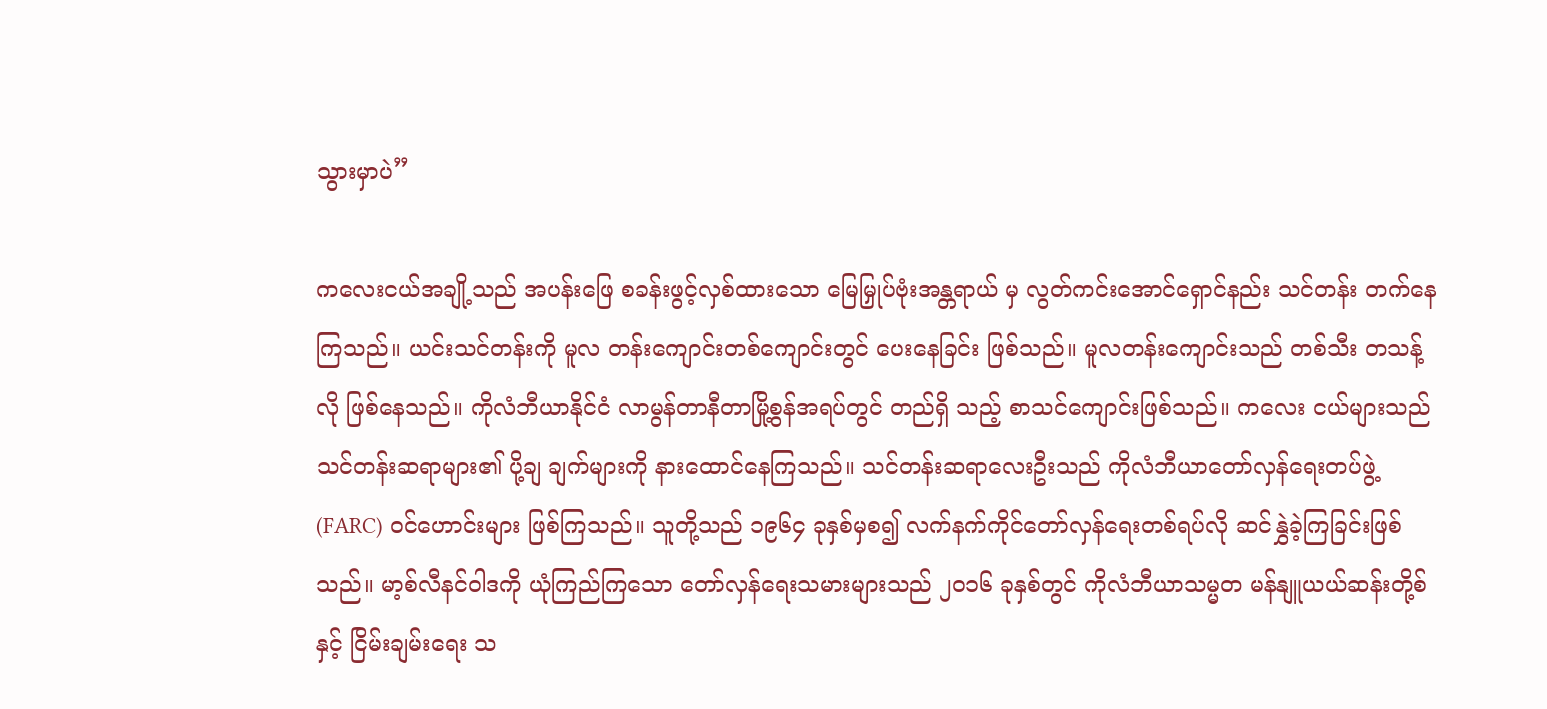သွားမှာပဲ”

ကလေးငယ်အချို့သည် အပန်းဖြေ စခန်းဖွင့်လှစ်ထားသော မြေမြှုပ်ဗုံးအန္တရာယ် မှ လွတ်ကင်းအောင်ရှောင်နည်း သင်တန်း တက်နေကြသည်။ ယင်းသင်တန်းကို မူလ တန်းကျောင်းတစ်ကျောင်းတွင် ပေးနေခြင်း ဖြစ်သည်။ မူလတန်းကျောင်းသည် တစ်သီး တသန့်လို ဖြစ်နေသည်။ ကိုလံဘီယာနိုင်ငံ လာမွန်တာနီတာမြို့စွန်အရပ်တွင် တည်ရှိ သည့် စာသင်ကျောင်းဖြစ်သည်။ ကလေး ငယ်များသည် သင်တန်းဆရာများ၏ ပို့ချ ချက်များကို နားထောင်နေကြသည်။ သင်တန်းဆရာလေးဦးသည် ကိုလံဘီယာတော်လှန်ရေးတပ်ဖွဲ့ (FARC) ဝင်ဟောင်းများ ဖြစ်ကြသည်။ သူတို့သည် ၁၉၆၄ ခုနှစ်မှစ၍ လက်နက်ကိုင်တော်လှန်ရေးတစ်ရပ်လို ဆင်နွှဲခဲ့ကြခြင်းဖြစ်သည်။ မာ့စ်လီနင်ဝါဒကို ယုံကြည်ကြသော တော်လှန်ရေးသမားများသည် ၂၀၁၆ ခုနှစ်တွင် ကိုလံဘီယာသမ္မတ မန်နျူယယ်ဆန်းတို့စ်နှင့် ငြိမ်းချမ်းရေး သ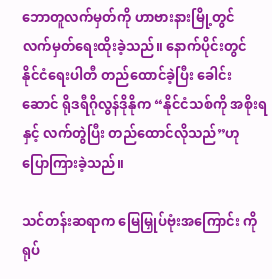ဘောတူလက်မှတ်ကို ဟာဗားနားမြို့တွင် လက်မှတ်ရေးထိုးခဲ့သည်။ နောက်ပိုင်းတွင် နိုင်ငံရေးပါတီ တည်ထောင်ခဲ့ပြီး ခေါင်း ဆောင် ရိုဒရီဂိုလွန်ဒိုနိုက “နိုင်ငံသစ်ကို အစိုးရနှင့် လက်တွဲပြီး တည်ထောင်လိုသည်”ဟု ပြောကြားခဲ့သည်။

သင်တန်းဆရာက မြေမြှုပ်ဗုံးအကြောင်း ကို ရုပ်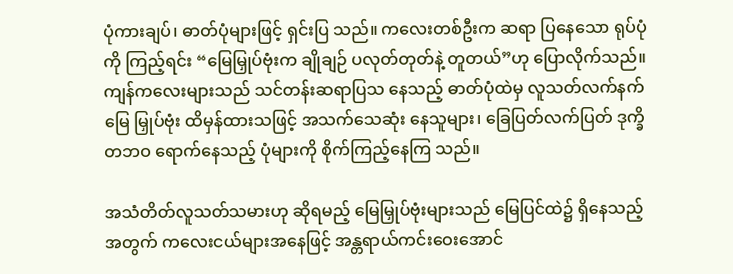ပုံကားချပ်၊ ဓာတ်ပုံများဖြင့် ရှင်းပြ သည်။ ကလေးတစ်ဦးက ဆရာ ပြနေသော ရုပ်ပုံကို ကြည့်ရင်း “မြေမြှုပ်ဗုံးက ချိုချဉ် ပလုတ်တုတ်နဲ့ တူတယ်”ဟု ပြောလိုက်သည်။ ကျန်ကလေးများသည် သင်တန်းဆရာပြသ နေသည့် ဓာတ်ပုံထဲမှ လူသတ်လက်နက် မြေ မြှုပ်ဗုံး ထိမှန်ထားသဖြင့် အသက်သေဆုံး နေသူများ၊ ခြေပြတ်လက်ပြတ် ဒုက္ခိတဘဝ ရောက်နေသည့် ပုံများကို စိုက်ကြည့်နေကြ သည်။

အသံတိတ်လူသတ်သမားဟု ဆိုရမည့် မြေမြှုပ်ဗုံးများသည် မြေပြင်ထဲ၌ ရှိနေသည့် အတွက် ကလေးငယ်များအနေဖြင့် အန္တရာယ်ကင်းဝေးအောင်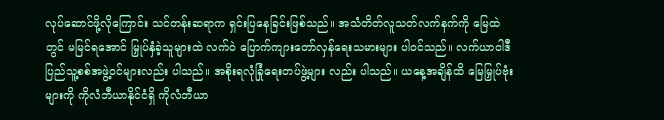လုပ်ဆောင်ဖို့လိုကြောင်း သင်တန်းဆရာက ရှင်းပြနေခြင်းဖြစ်သည်။ အသံတိတ်လူသတ်လက်နက်ကို မြေထဲတွင် မမြင်ရအောင် မြှုပ်နှံခဲ့သူများထဲ လက်ဝဲ ပြောက်ကျားတော်လှန်ရေးသမားများ ပါဝင်သည်။ လက်ယာဝါဒီပြည်သူ့စစ်အဖွဲ့ဝင်များလည်း ပါသည်။ အစိုးရလုံခြုံရေးတပ်ဖွဲ့များ လည်း ပါသည်။ ယနေ့အချိန်ထိ မြေမြှုပ်ဗုံး များကို ကိုလံဘီယာနိုင်ငံရှိ ကိုလံဘီယာ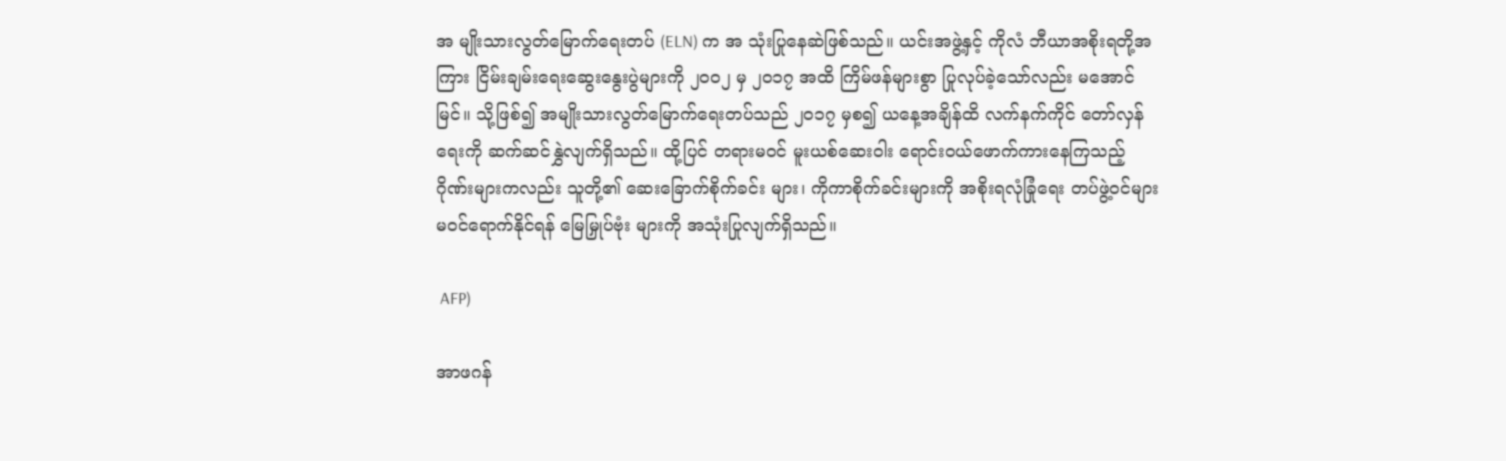အ မျိုးသားလွတ်မြောက်ရေးတပ် (ELN) က အ သုံးပြုနေဆဲဖြစ်သည်။ ယင်းအဖွဲ့နှင့် ကိုလံ ဘီယာအစိုးရတို့အကြား ငြိမ်းချမ်းရေးဆွေးနွေးပွဲများကို ၂၀၀၂ မှ ၂၀၁၇ အထိ ကြိမ်ဖန်များစွာ ပြုလုပ်ခဲ့သော်လည်း မအောင်မြင်။ သို့ဖြစ်၍ အမျိုးသားလွတ်မြောက်ရေးတပ်သည် ၂၀၁၇ မှစ၍ ယနေ့အချိန်ထိ လက်နက်ကိုင် တော်လှန်ရေးကို ဆက်ဆင်နွှဲလျက်ရှိသည်။ ထို့ပြင် တရားမဝင် မူးယစ်ဆေးဝါး ရောင်းဝယ်ဖောက်ကားနေကြသည့် ဂိုဏ်းများကလည်း သူတို့၏ ဆေးခြောက်စိုက်ခင်း များ၊ ကိုကာစိုက်ခင်းများကို အစိုးရလုံခြုံရေး တပ်ဖွဲ့ဝင်များ မဝင်ရောက်နိုင်ရန် မြေမြှုပ်ဗုံး များကို အသုံးပြုလျက်ရှိသည်။

 AFP)

အာဖဂန်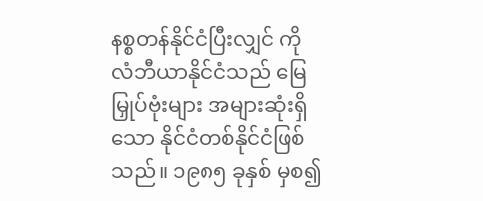နစ္စတန်နိုင်ငံပြီးလျှင် ကိုလံဘီယာနိုင်ငံသည် မြေမြှုပ်ဗုံးများ အများဆုံးရှိသော နိုင်ငံတစ်နိုင်ငံဖြစ်သည်။ ၁၉၈၅ ခုနှစ် မှစ၍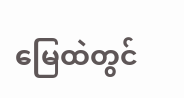မြေထဲတွင်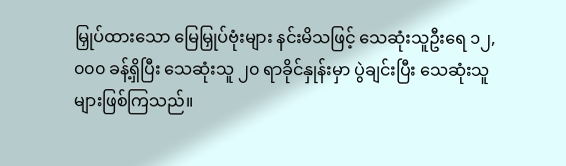မြှုပ်ထားသော မြေမြှုပ်ဗုံးများ နင်းမိသဖြင့် သေဆုံးသူဦးရေ ၁၂,၀၀၀ ခန့်ရှိပြီး သေဆုံးသူ ၂၀ ရာခိုင်နှုန်းမှာ ပွဲချင်းပြီး သေဆုံးသူများဖြစ်ကြသည်။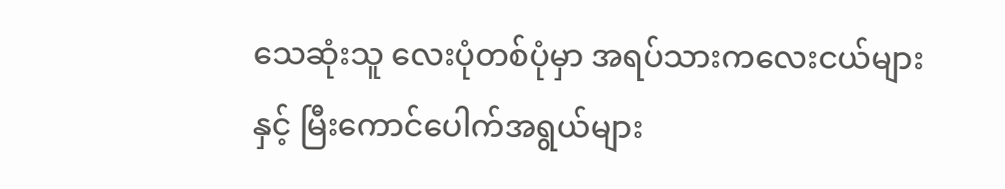သေဆုံးသူ လေးပုံတစ်ပုံမှာ အရပ်သားကလေးငယ်များ နှင့် မြီးကောင်ပေါက်အရွယ်များ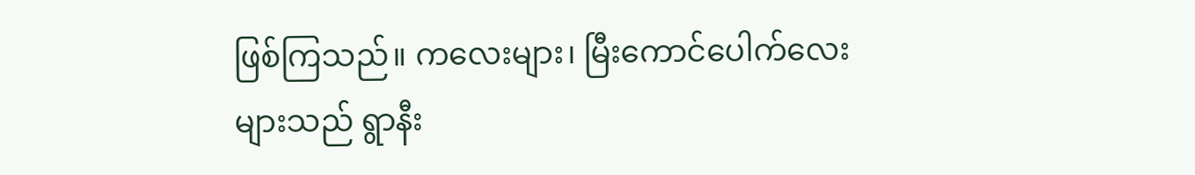ဖြစ်ကြသည်။ ကလေးများ၊ မြီးကောင်ပေါက်လေး များသည် ရွာနီး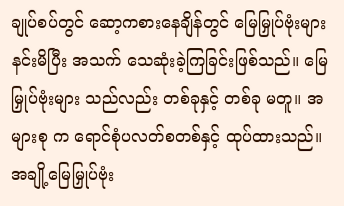ချုပ်စပ်တွင် ဆော့ကစားနေချိန်တွင် မြေမြှုပ်ဗုံးများ နင်းမိပြီး အသက် သေဆုံးခဲ့ကြခြင်းဖြစ်သည်။ မြေမြှုပ်ဗုံးများ သည်လည်း တစ်ခုနှင့် တစ်ခု မတူ။ အများစု က ရောင်စုံပလတ်စတစ်နှင့် ထုပ်ထားသည်။ အချို့မြေမြှုပ်ဗုံး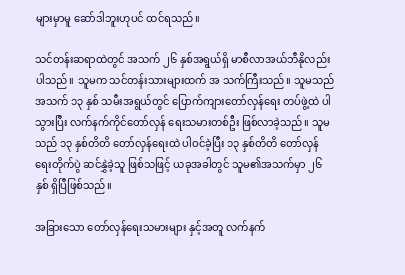များမှာမူ ဆော်ဒါဘူးဟုပင် ထင်ရသည်။

သင်တန်းဆရာထဲတွင် အသက် ၂၆ နှစ်အရွယ်ရှိ မာစီလာအယ်ဘီနိုလည်း ပါသည်။ သူမက သင်တန်းသားများထက် အ သက်ကြီးသည်။ သူမသည် အသက် ၁၃ နှစ် သမီးအရွယ်တွင် ပြောက်ကျားတော်လှန်ရေး တပ်ဖွဲ့ထဲ ပါသွားပြီး လက်နက်ကိုင်တော်လှန် ရေးသမားတစ်ဦး ဖြစ်လာခဲ့သည်။ သူမသည် ၁၃ နှစ်တိတိ တော်လှန်ရေးထဲ ပါဝင်ခဲ့ပြီး ၁၃ နှစ်တိတိ တော်လှန်ရေးတိုက်ပွဲ ဆင်နွှဲခဲ့သူ ဖြစ်သဖြင့် ယခုအခါတွင် သူမ၏အသက်မှာ ၂၆ နှစ် ရှိပြီဖြစ်သည်။

အခြားသော တော်လှန်ရေးသမားများ နှင့်အတူ လက်နက်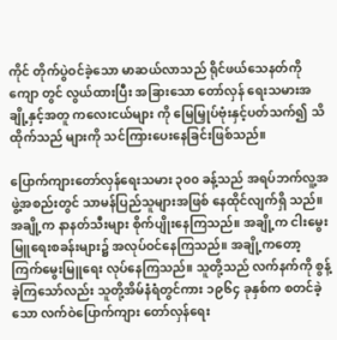ကိုင် တိုက်ပွဲဝင်ခဲ့သော မာဆယ်လာသည် ရိုင်ဖယ်သေနတ်ကို ကျော တွင် လွယ်ထားပြီး အခြားသော တော်လှန် ရေးသမားအချို့နှင့်အတူ ကလေးငယ်များ ကို မြေမြှုပ်ဗုံးနှင့်ပတ်သက်၍ သိထိုက်သည် များကို သင်ကြားပေးနေခြင်းဖြစ်သည်။

ပြောက်ကျားတော်လှန်ရေးသမား ၃၀၀ ခန့်သည် အရပ်ဘက်လူ့အဖွဲ့အစည်းတွင် သာမန်ပြည်သူများအဖြစ် နေထိုင်လျက်ရှိ သည်။ အချို့က နာနတ်သီးများ စိုက်ပျိုးနေကြသည်။ အချို့က ငါးမွေးမြူရေးစခန်းများ၌ အလုပ်ဝင်နေကြသည်။ အချို့ကတော့ ကြက်မွေးမြူရေး လုပ်နေကြသည်။ သူတို့သည် လက်နက်ကို စွန့်ခဲ့ကြသော်လည်း သူတို့အိမ်နံရံတွင်ကား ၁၉၆၄ ခုနှစ်က စတင်ခဲ့ သော လက်ဝဲပြောက်ကျား တော်လှန်ရေး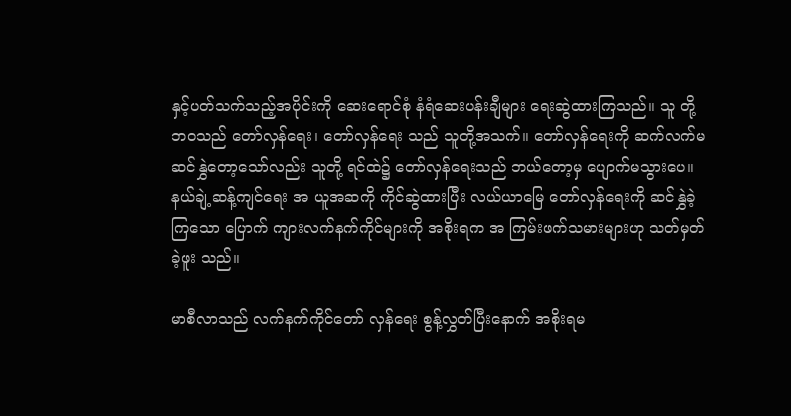နှင့်ပတ်သက်သည့်အပိုင်းကို ဆေးရောင်စုံ နံရံဆေးပန်းချီများ ရေးဆွဲထားကြသည်။ သူ တို့ဘဝသည် တော်လှန်ရေး၊ တော်လှန်ရေး သည် သူတို့အသက်။ တော်လှန်ရေးကို ဆက်လက်မဆင်နွှဲတော့သော်လည်း သူတို့ ရင်ထဲ၌ တော်လှန်ရေးသည် ဘယ်တော့မှ ပျောက်မသွားပေ။ နယ်ချဲ့ဆန့်ကျင်ရေး အ ယူအဆကို ကိုင်ဆွဲထားပြီး လယ်ယာမြေ တော်လှန်ရေးကို ဆင်နွှဲခဲ့ကြသော ပြောက် ကျားလက်နက်ကိုင်များကို အစိုးရက အ ကြမ်းဖက်သမားများဟု သတ်မှတ်ခဲ့ဖူး သည်။

မာစီလာသည် လက်နက်ကိုင်တော် လှန်ရေး စွန့်လွှတ်ပြီးနောက် အစိုးရမ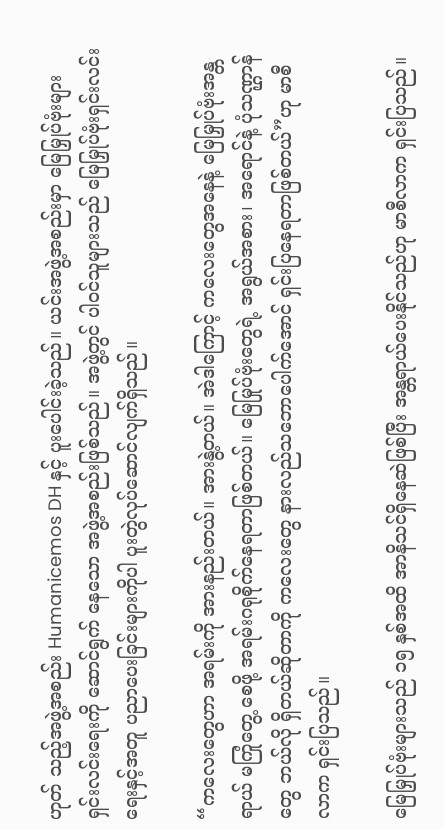ဟုတ် သည့်အဖွဲ့အစည်း Humanicemos DH နှင့် ပူးပေါင်းခဲ့သည်။ ယင်းအဖွဲ့အစည်းမှာ မြေမြှုပ်ဗုံးများ ရှင်းလင်းရေးကို ဆောင်ရွက် နေသော အဖွဲ့အစည်းဖြစ်သည်။ အဖွဲ့တွင် ပါဝင်သူများသည် မြေမြှုပ်ဗုံးရှင်းလင်းရေးနှင့်အတူ ပညာပေးခြင်းများကိုပါ ပူးတွဲလုပ်ဆောင်လျက်ရှိသည်။

“ကလေးတွေဟာ အရမ်းကို အားနည်းတယ်။ အားနွဲ့တယ်။ အဲဒါကြောင့် ကလေးတွေအနေနဲ့ မြေမြှုပ်ဗုံးအန္တရာယ် မကြုံတွေ့ စေဖို့ အရမ်းဂရုစိုက်နေရတာဖြစ်တယ်။ မြေမြုပ်ဗုံးတွေရဲ့ အရွယ်အစား၊ အရောင်နဲ့ ပုံသဏ္ဌာန်တွေ ဘယ်လို ရှိတယ်ဆိုတာကို ကလေးတွေ နားလည်သဘောပေါက်အောင် ရှင်းပြနေရတာဖြစ်တယ်”ဟု မာစီလာက ရှင်းပြသည်။

မြေမြှုပ်ဗုံးများသည် ၁၅ နှစ်အထိ အာနိသင်ရှိနေဆဲဖြစ်ပြီး အန္တရာယ်ပေးနိုင်သည်ဟု မာစီလာက ရှင်းပြသည်။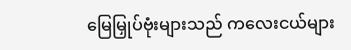မြေမြှုပ်ဗုံးများသည် ကလေးငယ်များ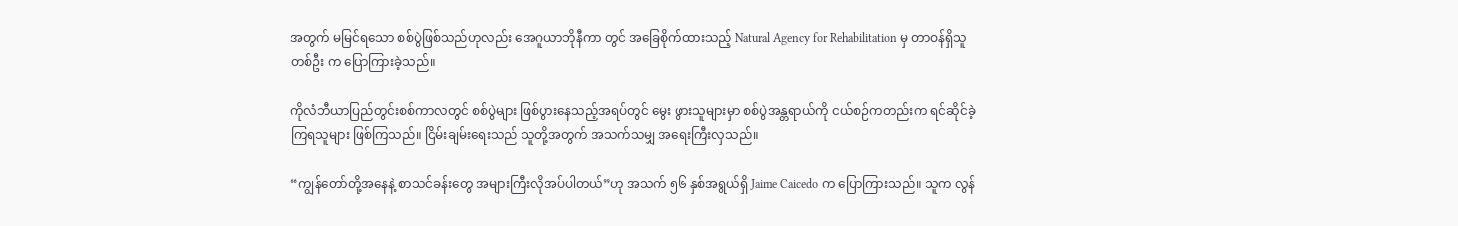အတွက် မမြင်ရသော စစ်ပွဲဖြစ်သည်ဟုလည်း အေဂူယာဘိုနီကာ တွင် အခြေစိုက်ထားသည့် Natural Agency for Rehabilitation မှ တာဝန်ရှိသူတစ်ဦး က ပြောကြားခဲ့သည်။

ကိုလံဘီယာပြည်တွင်းစစ်ကာလတွင် စစ်ပွဲများ ဖြစ်ပွားနေသည့်အရပ်တွင် မွေး ဖွားသူများမှာ စစ်ပွဲအန္တရာယ်ကို ငယ်စဉ်ကတည်းက ရင်ဆိုင်ခဲ့ကြရသူများ ဖြစ်ကြသည်။ ငြိမ်းချမ်းရေးသည် သူတို့အတွက် အသက်သမျှ အရေးကြီးလှသည်။

“ကျွန်တော်တို့အနေနဲ့ စာသင်ခန်းတွေ အများကြီးလိုအပ်ပါတယ်”ဟု အသက် ၅၆ နှစ်အရွယ်ရှိ Jaime Caicedo က ပြောကြားသည်။ သူက လွန်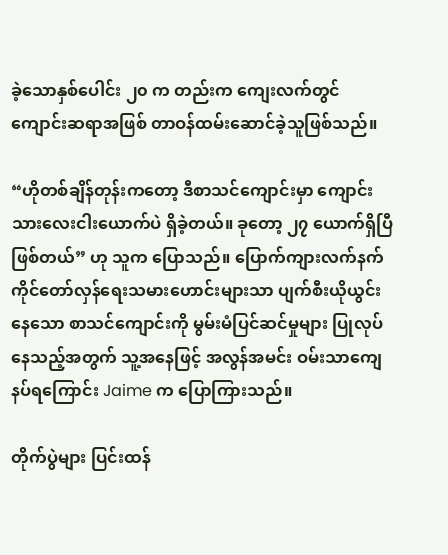ခဲ့သောနှစ်ပေါင်း ၂၀ က တည်းက ကျေးလက်တွင် ကျောင်းဆရာအဖြစ် တာဝန်ထမ်းဆောင်ခဲ့သူဖြစ်သည်။

“ဟိုတစ်ချိန်တုန်းကတော့ ဒီစာသင်ကျောင်းမှာ ကျောင်းသားလေးငါးယောက်ပဲ ရှိခဲ့တယ်။ ခုတော့ ၂၇ ယောက်ရှိပြီဖြစ်တယ်” ဟု သူက ပြောသည်။ ပြောက်ကျားလက်နက် ကိုင်တော်လှန်ရေးသမားဟောင်းများသာ ပျက်စီးယိုယွင်းနေသော စာသင်ကျောင်းကို မွမ်းမံပြင်ဆင်မှုများ ပြုလုပ်နေသည့်အတွက် သူ့အနေဖြင့် အလွန်အမင်း ဝမ်းသာကျေနပ်ရကြောင်း Jaime က ပြောကြားသည်။

တိုက်ပွဲများ ပြင်းထန်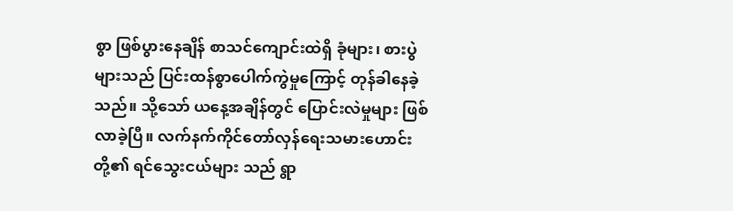စွာ ဖြစ်ပွားနေချိန် စာသင်ကျောင်းထဲရှိ ခုံများ၊ စားပွဲများသည် ပြင်းထန်စွာပေါက်ကွဲမှုကြောင့် တုန်ခါနေခဲ့သည်။ သို့သော် ယနေ့အချိန်တွင် ပြောင်းလဲမှုများ ဖြစ်လာခဲ့ပြီ။ လက်နက်ကိုင်တော်လှန်ရေးသမားဟောင်းတို့၏ ရင်သွေးငယ်များ သည် ရွာ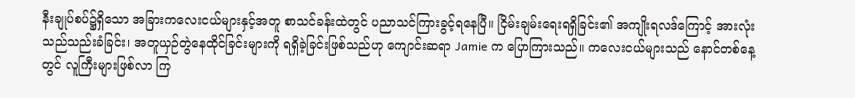နီးချုပ်စပ်၌ရှိသော အခြားကလေးငယ်များနှင့်အတူ စာသင်ခန်းထဲတွင် ပညာသင်ကြားခွင့်ရနေပြီ။ ငြိမ်းချမ်းရေးရရှိခြင်း၏ အကျိုးရလဒ်ကြောင့် အားလုံးသည်သည်းခံခြင်း၊ အတူယှဉ်တွဲနေထိုင်ခြင်းများကို ရရှိခဲ့ခြင်းဖြစ်သည်ဟု ကျောင်းဆရာ Jamie က ပြောကြားသည်။ ကလေးငယ်များသည် နောင်တစ်နေ့တွင် လူကြီးများဖြစ်လာ ကြ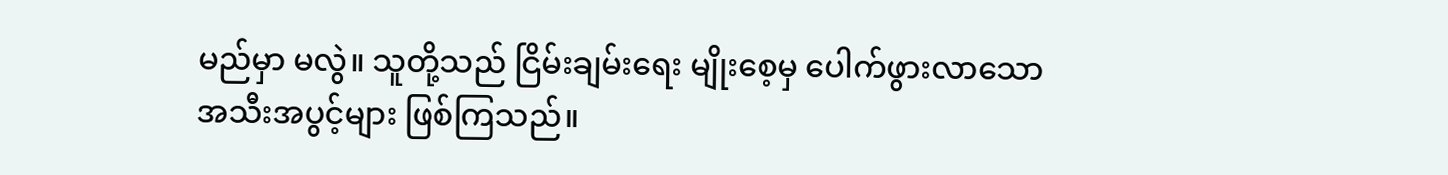မည်မှာ မလွဲ။ သူတို့သည် ငြိမ်းချမ်းရေး မျိုးစေ့မှ ပေါက်ဖွားလာသော အသီးအပွင့်များ ဖြစ်ကြသည်။